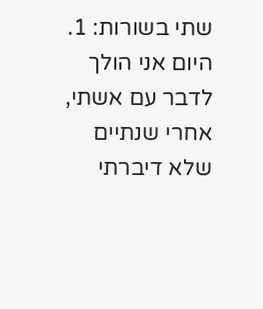שתי בשורות: 1. היום אני הולך לדבר עם אשתי, אחרי שנתיים שלא דיברתי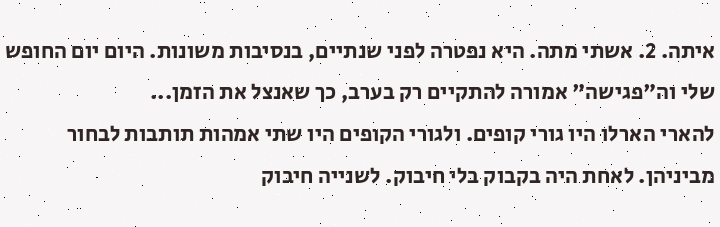איתה. 2. אשתי מתה. היא נפטרה לפני שנתיים, בנסיבות משונות. היום יום החופש שלי וה"פגישה" אמורה להתקיים רק בערב, כך שאנצל את הזמן...
להארי הארלו היו גורי קופים. ולגורי הקופים היו שתי אמהות תותבות לבחור מביניהן. לאחת היה בקבוק בלי חיבוק. לשנייה חיבוק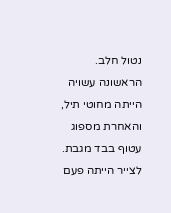נטול חלב. הראשונה עשויה הייתה מחוטי תיל, והאחרת מספוג עטוף בבד מגבת. לצייר הייתה פעם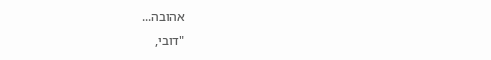אהובה...
"דובי,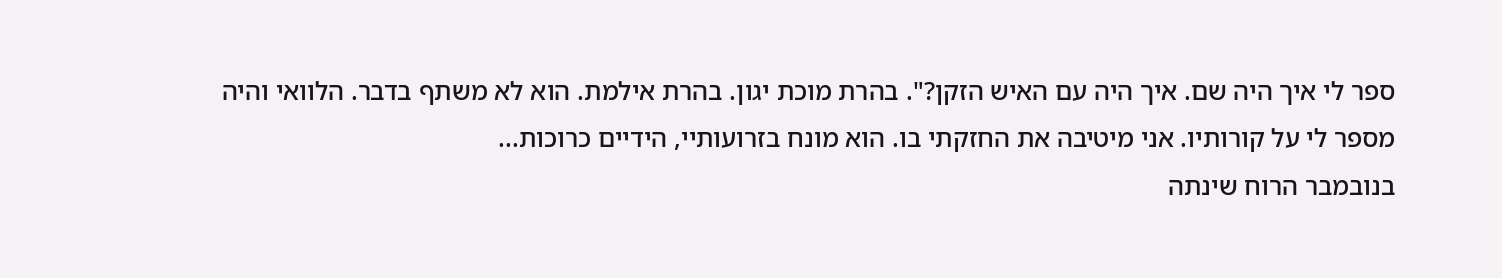ספר לי איך היה שם. איך היה עם האיש הזקן?". בהרת מוכת יגון. בהרת אילמת. הוא לא משתף בדבר. הלוואי והיה מספר לי על קורותיו. אני מיטיבה את החזקתי בו. הוא מונח בזרועותיי, הידיים כרוכות...
בנובמבר הרוח שינתה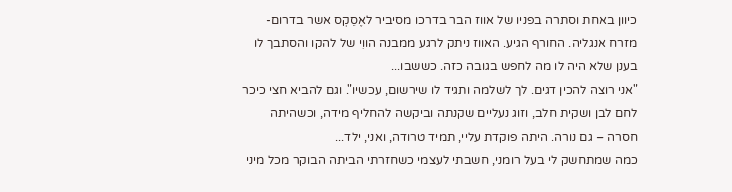כיוון באחת וסתרה בפניו של אווז הבר בדרכו מסיביר לאֶסֵקְס אשר בדרום-מזרח אנגליה. החורף הגיע. האווז ניתק לרגע ממבנה הווִי של להקו והסתבך לו בענן שלא היה לו מה לחפש בגובה כזה. כששבו...
"אני רוצה להכין דגים. לך לשלמה ותגיד לו שירשום, עכשיו". וגם להביא חצי כיכר לחם לבן ושקית חלב, וזוג נעליים שקנתה וביקשה להחליף מידה, וכשהיתה חסרה – גם נורה. היתה פוקדת עליי, תמיד טרודה, ואני, ילד...
כמה שמתחשק לי בעל רומני, חשבתי לעצמי כשחזרתי הביתה הבוקר מכל מיני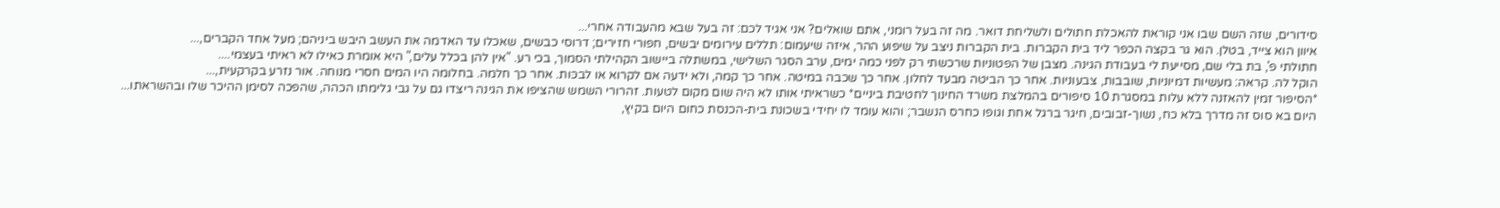סידורים, שזה השם שבו אני קוראת להאכלת חתולים ולשליחת דואר. מה זה בעל רומני, אתם שואלים? אני אגיד לכם: זה בעל שבא מהעבודה אחרי...
איוון הוא צייד, בטלן. הוא גר בקצה הכפר ליד בית הקברות. בית הקברות ניצב על שיפוע ההר, איזה שיעמום: תללים עירומים יבשים, חפורי חזירים; דרוסי כבשים, שאכלו עד האדמה את העשב היבש ביניהם; מעל אחד הקברים,...
חתולתי פ', בת בלי שם, מסייעת לי בעבודת הגינה. מצבן של הפטוניות שרכשתי רק לפני כמה ימים, ערב הסגר השלישי, במשתלה ביישוב הקהילתי הסמוך, בכי רע. "אין להן בכלל עלים," היא אומרת כאילו לא ראיתי בעצמי....
הוקל לה. קראה: מעשיות דמיוניות, שובבות, צבעוניות. אחר כך הביטה מבעד לחלון. אחר כך שכבה במיטה. אחר כך קמה, ולא ידעה אם לקרוא או לבכּות. אחר כך חלמה. בחלומה היו המים חסרי מנוחה. אור נזרע בקרקעית,...
*הסיפור זמין להאזנה ללא עלות במסגרת 10 סיפורים בהמלצת משרד החינוך לחטיבת ביניים* כשראיתי אותו לא היה שום מקום לטעות. זהרורי השמש שהציפו את הגינה ריצדו גם על גבי גלימתו הכהה, שהפכה לסימן ההיכר שלו ובהשראתו...
היום בא סוס זה מדרך בלא כח, נשוך-זבובים, חיגר ברגל אחת וגופו כחרס הנשבר; והוא עומד לו יחידי בשכונת בית-הכנסת כחום היום בקיץ,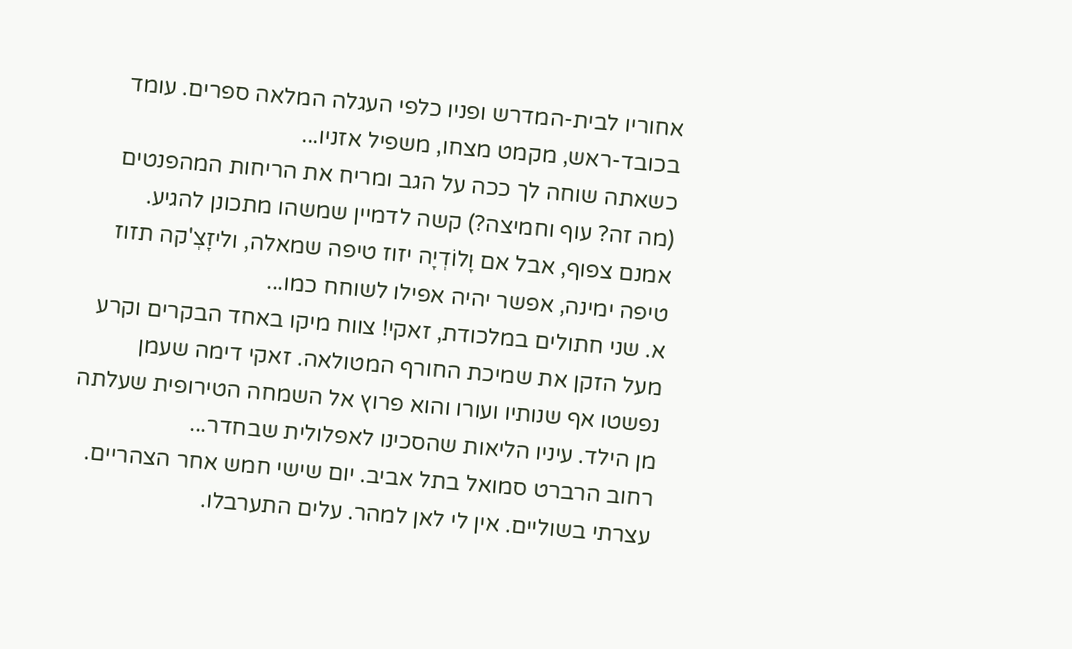אחוריו לבית-המדרש ופניו כלפי העגלה המלאה ספרים. עומד בכובד-ראש, מקמט מצחו, משפיל אזניו...
כשאתה שוחה לך ככה על הגב ומריח את הריחות המהפנטים (מה זה? עוף וחמיצה?) קשה לדמיין שמשהו מתכונן להגיע. אמנם צפוף, אבל אם וָלוֹדְיָה יזוז טיפה שמאלה, וליזָצְ'קה תזוז טיפה ימינה, אפשר יהיה אפילו לשוחח כמו...
א. שני חתולים במלכודת, זאקי! צווח מיקו באחד הבקרים וקרע מעל הזקן את שמיכת החורף המטולאה. זאקי דימה שעמן נפשטו אף שנותיו ועורו והוא פרוץ אל השמחה הטירופית שעלתה מן הילד. עיניו הליאות שהסכינו לאפלולית שבחדר...
רחוב הרברט סמואל בתל אביב. יום שישי חמש אחר הצהריים. עצרתי בשוליים. אין לי לאן למהר. עלים התערבלו.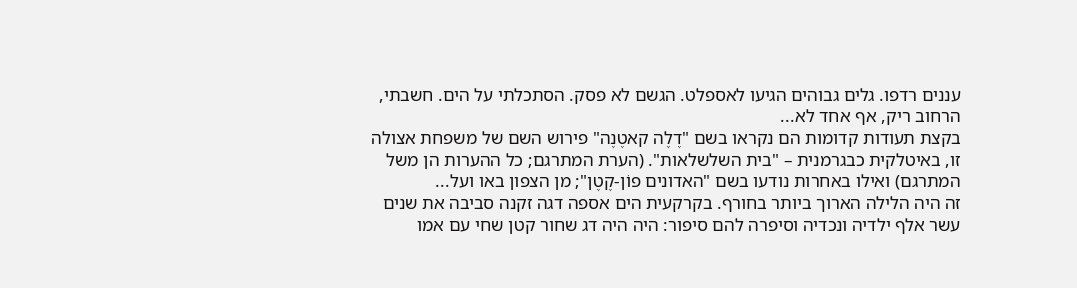עננים רדפו. גלים גבוהים הגיעו לאספלט. הגשם לא פסק. הסתכלתי על הים. חשבתי, הרחוב ריק, אף אחד לא...
בקצת תעודות קדומות הם נקראו בשם "דֶלֶה קאטֶנֶה" פירוש השם של משפחת אצולה זו, באיטלקית כבגרמנית – "בית השלשלאות". (הערת המתרגם; כל ההערות הן משל המתרגם) ואילו באחרות נודעו בשם "האדונים פוֹן-קֶטֶן"; מן הצפון באו ועל...
זה היה הלילה הארוך ביותר בחורף. בקרקעית הים אספה דגה זקנה סביבה את שנים עשר אלף ילדיה ונכדיה וסיפרה להם סיפור: היה היה דג שחור קטן שחי עם אמו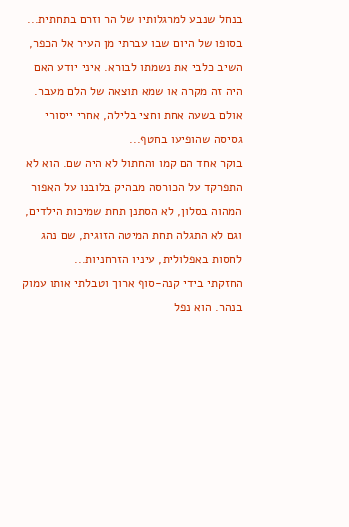בנחל שנבע למרגלותיו של הר וזרם בתחתית...
בסופו של היום שבו עברתי מן העיר אל הכפר, השיב כלבי את נשמתו לבורא. איני יודע האם היה זה מקרה או שמא תוצאה של הלם מעבר. אולם בשעה אחת וחצי בלילה, אחרי ייסורי גסיסה שהופיעו בחטף...
בוקר אחד הם קמו והחתול לא היה שם. הוא לא התפרקד על הכורסה מבהיק בלובנו על האפור המהוה בסלון, לא הסתנן תחת שמיכות הילדים, וגם לא התגלה תחת המיטה הזוגית, שם נהג לחסות באפלולית, עיניו הזרחניות...
החזקתי בידי קנה-סוף ארוך וטבלתי אותו עמוק בנהר. הוא נפל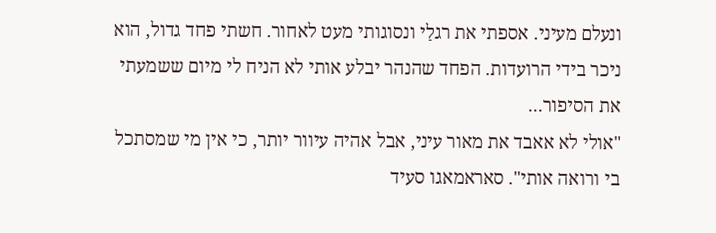ונעלם מעיני. אספתי את רגלַי ונסוגותי מעט לאחור. חשתי פחד גדול, הוא ניכר בידי הרועדות. הפחד שהנהר יבלע אותי לא הניח לי מיום ששמעתי את הסיפור...
"אולי לא אאבד את מאור עיני, אבל אהיה עיוור יותר, כי אין מי שמסתכל בי ורואה אותי". סאראמאגו סעיד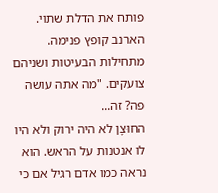פותח את הדלת שתוי. הארנב קופץ פנימה. מתחילות הבעיטות ושניהם צועקים. "מה אתה עושה פה? זה...
החוּצָן לא היה ירוק ולא היו לו אנטנות על הראש. הוא נראה כמו אדם רגיל אם כי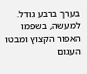בערך ברבע גודל. למעשה, בשפמו האפור הקצוץ ומבטו העגום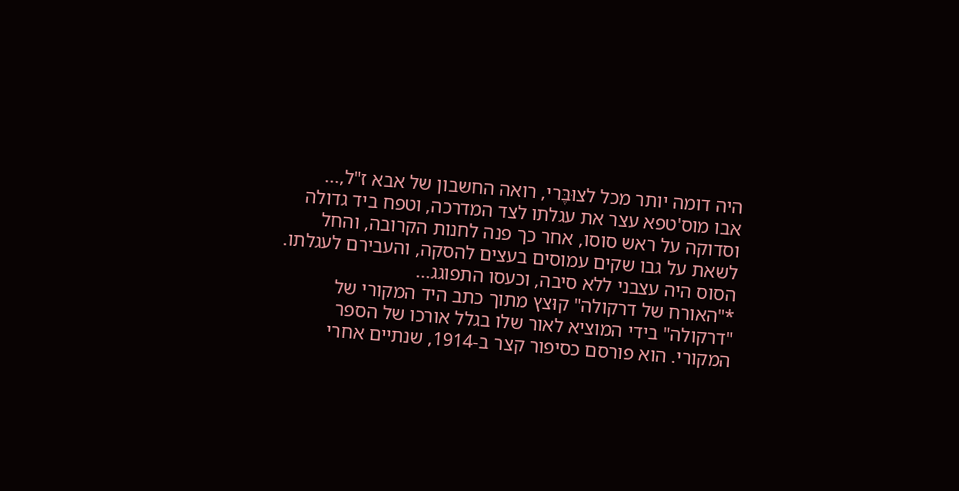היה דומה יותר מכל לצוּבֶּרי, רואה החשבון של אבא ז"ל,...
אבו מוס'טפא עצר את עגלתו לצד המדרכה, וטפח ביד גדולה וסדוקה על ראש סוסו, אחר כך פנה לחנות הקרובה, והחל לשאת על גבו שקים עמוסים בעצים להסקה, והעבירם לעגלתו. הסוס היה עצבני ללא סיבה, וכעסו התפוגג...
*"האורח של דרקולה" קוּצץ מתוך כתב היד המקורי של "דרקולה" בידי המוציא לאור שלו בגלל אורכו של הספר המקורי. הוא פורסם כסיפור קצר ב-1914, שנתיים אחרי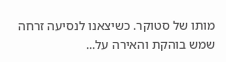מותו של סטוקר. כשיצאנו לנסיעה זרחה שמש בוהקת והאירה על...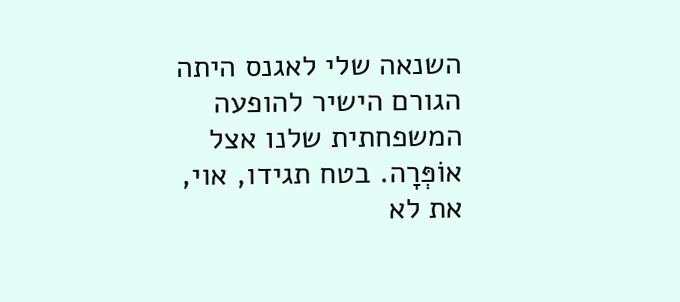השנאה שלי לאגנס היתה הגורם הישיר להופעה המשפחתית שלנו אצל אוֹפְּרָה. בטח תגידו, אוי, את לא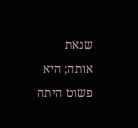שנאת אותה; היא פשוט היתה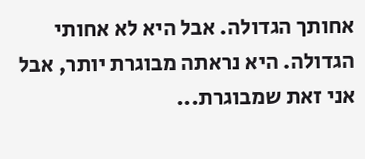אחותך הגדולה. אבל היא לא אחותי הגדולה. היא נראתה מבוגרת יותר, אבל אני זאת שמבוגרת...